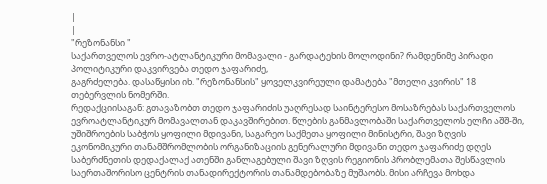|
|
"რეზონანსი "
საქართველოს ევრო-ატლანტიკური მომავალი - გარდატეხის მოლოდინი? რამდენიმე პირადი პოლიტიკური დაკვირვება თედო ჯაფარიძე,
გაგრძელება. დასაწყისი იხ. "რეზონანსის" ყოველკვირეული დამატება "მთელი კვირის" 18 თებერვლის ნომერში.
რედაქციისაგან: გთავაზობთ თედო ჯაფარიძის უაღრესად საინტერესო მოსაზრებას საქართველოს ევროატლანტიკურ მომავალთან დაკავშირებით. წლების განმავლობაში საქართველოს ელჩი აშშ-ში, უშიშროების საბჭოს ყოფილი მდივანი, საგარეო საქმეთა ყოფილი მინისტრი, შავი ზღვის ეკონომიკური თანამშრომლობის ორგანიზაციის გენერალური მდივანი თედო ჯაფარიძე დღეს საბერძნეთის დედაქალაქ ათენში განლაგებული შავი ზღვის რეგიონის პრობლემათა შესწავლის საერთაშორისო ცენტრის თანადირექტორის თანამდებობაზე მუშაობს. მისი არჩევა მოხდა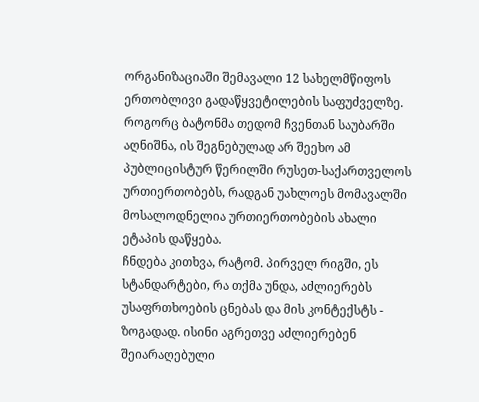ორგანიზაციაში შემავალი 12 სახელმწიფოს ერთობლივი გადაწყვეტილების საფუძველზე. როგორც ბატონმა თედომ ჩვენთან საუბარში აღნიშნა, ის შეგნებულად არ შეეხო ამ პუბლიცისტურ წერილში რუსეთ-საქართველოს ურთიერთობებს, რადგან უახლოეს მომავალში მოსალოდნელია ურთიერთობების ახალი ეტაპის დაწყება.
ჩნდება კითხვა, რატომ. პირველ რიგში, ეს სტანდარტები, რა თქმა უნდა, აძლიერებს უსაფრთხოების ცნებას და მის კონტექსტს - ზოგადად. ისინი აგრეთვე აძლიერებენ შეიარაღებული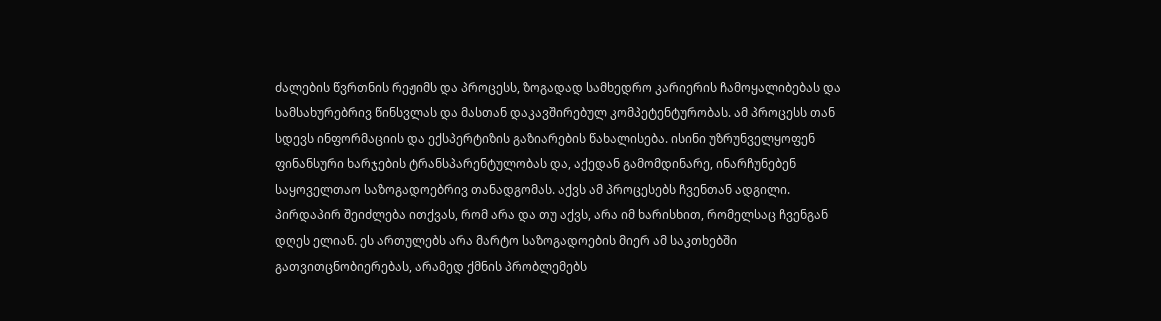ძალების წვრთნის რეჟიმს და პროცესს, ზოგადად სამხედრო კარიერის ჩამოყალიბებას და სამსახურებრივ წინსვლას და მასთან დაკავშირებულ კომპეტენტურობას. ამ პროცესს თან სდევს ინფორმაციის და ექსპერტიზის გაზიარების წახალისება. ისინი უზრუნველყოფენ ფინანსური ხარჯების ტრანსპარენტულობას და, აქედან გამომდინარე, ინარჩუნებენ საყოველთაო საზოგადოებრივ თანადგომას. აქვს ამ პროცესებს ჩვენთან ადგილი. პირდაპირ შეიძლება ითქვას, რომ არა და თუ აქვს, არა იმ ხარისხით, რომელსაც ჩვენგან დღეს ელიან. ეს ართულებს არა მარტო საზოგადოების მიერ ამ საკთხებში გათვითცნობიერებას, არამედ ქმნის პრობლემებს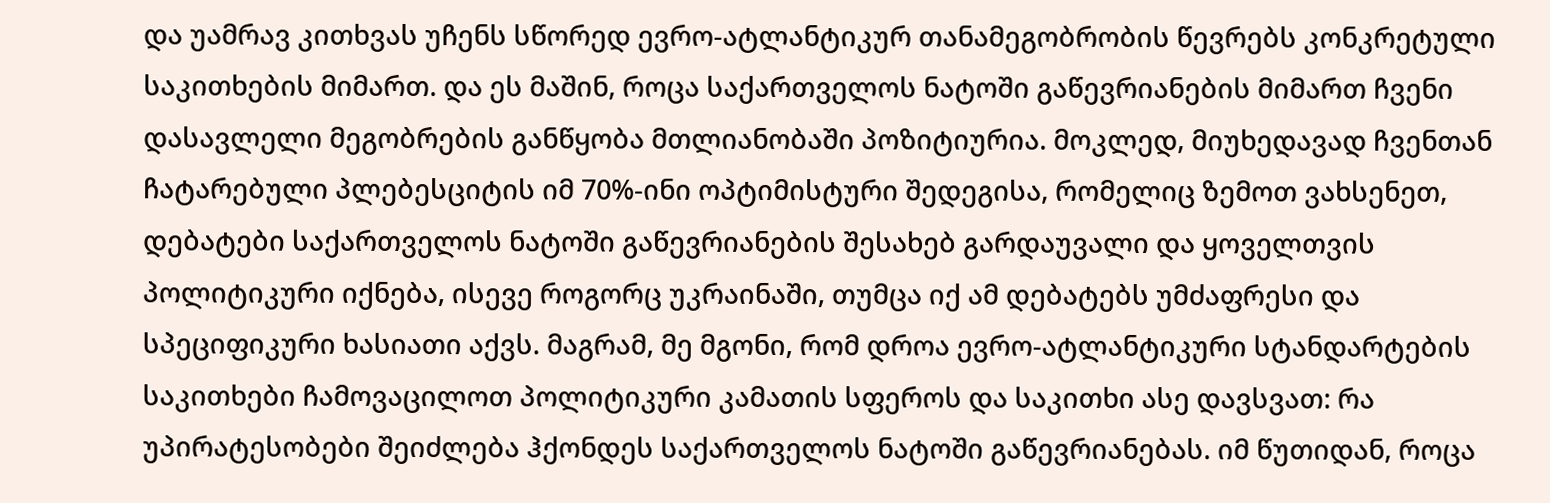და უამრავ კითხვას უჩენს სწორედ ევრო-ატლანტიკურ თანამეგობრობის წევრებს კონკრეტული საკითხების მიმართ. და ეს მაშინ, როცა საქართველოს ნატოში გაწევრიანების მიმართ ჩვენი დასავლელი მეგობრების განწყობა მთლიანობაში პოზიტიურია. მოკლედ, მიუხედავად ჩვენთან ჩატარებული პლებესციტის იმ 70%-ინი ოპტიმისტური შედეგისა, რომელიც ზემოთ ვახსენეთ, დებატები საქართველოს ნატოში გაწევრიანების შესახებ გარდაუვალი და ყოველთვის პოლიტიკური იქნება, ისევე როგორც უკრაინაში, თუმცა იქ ამ დებატებს უმძაფრესი და სპეციფიკური ხასიათი აქვს. მაგრამ, მე მგონი, რომ დროა ევრო-ატლანტიკური სტანდარტების საკითხები ჩამოვაცილოთ პოლიტიკური კამათის სფეროს და საკითხი ასე დავსვათ: რა უპირატესობები შეიძლება ჰქონდეს საქართველოს ნატოში გაწევრიანებას. იმ წუთიდან, როცა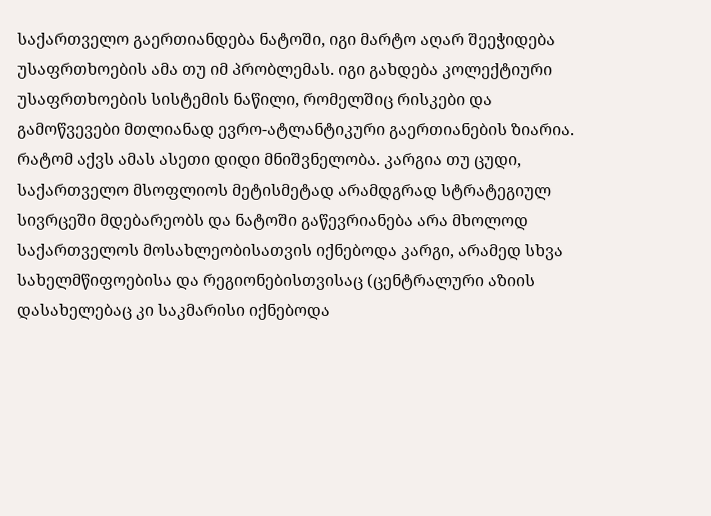საქართველო გაერთიანდება ნატოში, იგი მარტო აღარ შეეჭიდება უსაფრთხოების ამა თუ იმ პრობლემას. იგი გახდება კოლექტიური უსაფრთხოების სისტემის ნაწილი, რომელშიც რისკები და გამოწვევები მთლიანად ევრო-ატლანტიკური გაერთიანების ზიარია. რატომ აქვს ამას ასეთი დიდი მნიშვნელობა. კარგია თუ ცუდი, საქართველო მსოფლიოს მეტისმეტად არამდგრად სტრატეგიულ სივრცეში მდებარეობს და ნატოში გაწევრიანება არა მხოლოდ საქართველოს მოსახლეობისათვის იქნებოდა კარგი, არამედ სხვა სახელმწიფოებისა და რეგიონებისთვისაც (ცენტრალური აზიის დასახელებაც კი საკმარისი იქნებოდა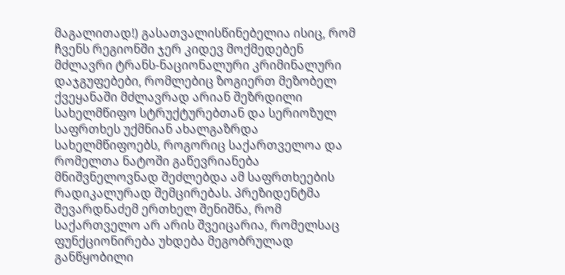მაგალითად!) გასათვალისწინებელია ისიც, რომ ჩვენს რეგიონში ჯერ კიდევ მოქმედებენ მძლავრი ტრანს-ნაციონალური კრიმინალური დაჯგუფებები, რომლებიც ზოგიერთ მეზობელ ქვეყანაში მძლავრად არიან შეზრდილი სახელმწიფო სტრუქტურებთან და სერიოზულ საფრთხეს უქმნიან ახალგაზრდა სახელმწიფოებს, როგორიც საქართველოა და რომელთა ნატოში გაწევრიანება მნიშვნელოვნად შეძლებდა ამ საფრთხეების რადიკალურად შემცირებას. პრეზიდენტმა შევარდნაძემ ერთხელ შენიშნა, რომ საქართველო არ არის შვეიცარია, რომელსაც ფუნქციონირება უხდება მეგობრულად განწყობილი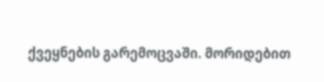ქვეყნების გარემოცვაში. მორიდებით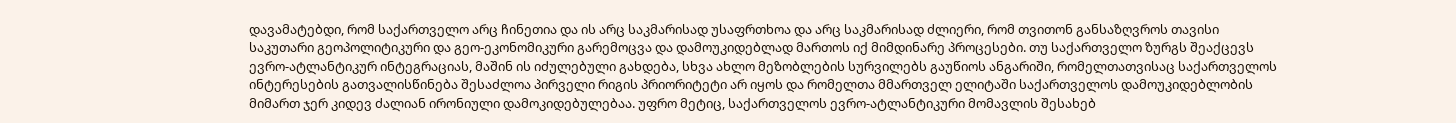დავამატებდი, რომ საქართველო არც ჩინეთია და ის არც საკმარისად უსაფრთხოა და არც საკმარისად ძლიერი, რომ თვითონ განსაზღვროს თავისი საკუთარი გეოპოლიტიკური და გეო-ეკონომიკური გარემოცვა და დამოუკიდებლად მართოს იქ მიმდინარე პროცესები. თუ საქართველო ზურგს შეაქცევს ევრო-ატლანტიკურ ინტეგრაციას, მაშინ ის იძულებული გახდება, სხვა ახლო მეზობლების სურვილებს გაუწიოს ანგარიში, რომელთათვისაც საქართველოს ინტერესების გათვალისწინება შესაძლოა პირველი რიგის პრიორიტეტი არ იყოს და რომელთა მმართველ ელიტაში საქართველოს დამოუკიდებლობის მიმართ ჯერ კიდევ ძალიან ირონიული დამოკიდებულებაა. უფრო მეტიც, საქართველოს ევრო-ატლანტიკური მომავლის შესახებ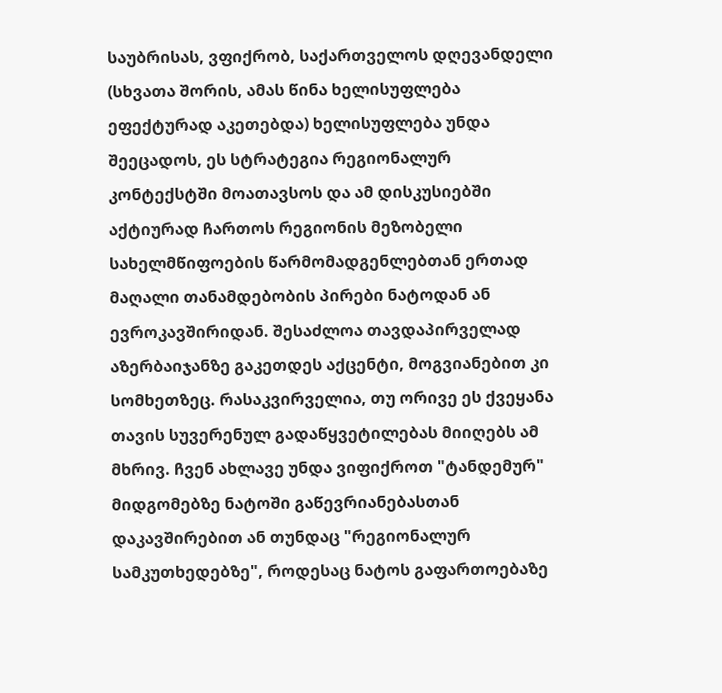საუბრისას, ვფიქრობ, საქართველოს დღევანდელი (სხვათა შორის, ამას წინა ხელისუფლება ეფექტურად აკეთებდა) ხელისუფლება უნდა შეეცადოს, ეს სტრატეგია რეგიონალურ კონტექსტში მოათავსოს და ამ დისკუსიებში აქტიურად ჩართოს რეგიონის მეზობელი სახელმწიფოების წარმომადგენლებთან ერთად მაღალი თანამდებობის პირები ნატოდან ან ევროკავშირიდან. შესაძლოა თავდაპირველად აზერბაიჯანზე გაკეთდეს აქცენტი, მოგვიანებით კი სომხეთზეც. რასაკვირველია, თუ ორივე ეს ქვეყანა თავის სუვერენულ გადაწყვეტილებას მიიღებს ამ მხრივ. ჩვენ ახლავე უნდა ვიფიქროთ "ტანდემურ" მიდგომებზე ნატოში გაწევრიანებასთან დაკავშირებით ან თუნდაც "რეგიონალურ სამკუთხედებზე", როდესაც ნატოს გაფართოებაზე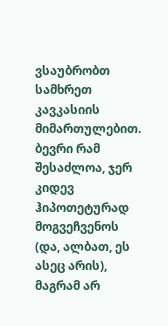ვსაუბრობთ სამხრეთ კავკასიის მიმართულებით. ბევრი რამ შესაძლოა, ჯერ კიდევ ჰიპოთეტურად მოგვეჩვენოს (და, ალბათ, ეს ასეც არის), მაგრამ არ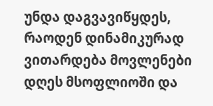უნდა დაგვავიწყდეს, რაოდენ დინამიკურად ვითარდება მოვლენები დღეს მსოფლიოში და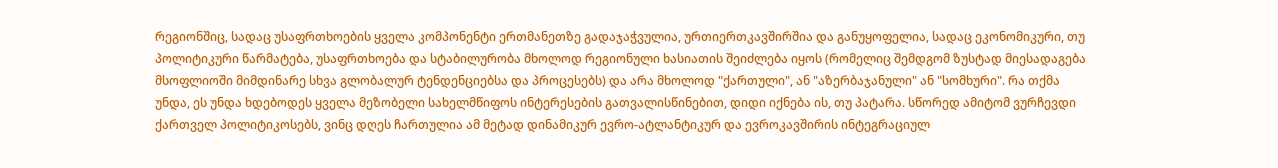რეგიონშიც, სადაც უსაფრთხოების ყველა კომპონენტი ერთმანეთზე გადაჯაჭვულია, ურთიერთკავშირშია და განუყოფელია, სადაც ეკონომიკური, თუ პოლიტიკური წარმატება, უსაფრთხოება და სტაბილურობა მხოლოდ რეგიონული ხასიათის შეიძლება იყოს (რომელიც შემდგომ ზუსტად მიესადაგება მსოფლიოში მიმდინარე სხვა გლობალურ ტენდენციებსა და პროცესებს) და არა მხოლოდ "ქართული", ან "აზერბაჯანული" ან "სომხური". რა თქმა უნდა, ეს უნდა ხდებოდეს ყველა მეზობელი სახელმწიფოს ინტერესების გათვალისწინებით, დიდი იქნება ის, თუ პატარა. სწორედ ამიტომ ვურჩევდი ქართველ პოლიტიკოსებს, ვინც დღეს ჩართულია ამ მეტად დინამიკურ ევრო-ატლანტიკურ და ევროკავშირის ინტეგრაციულ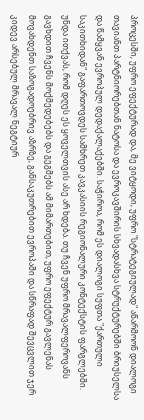პროცესში, უფრო ეფექტურად და, მე ვიტყოდი, უფრო "სტრატეგიულად" აწარმოონ დიალოგი თავიანთ პარტნიორებთან ნატოსა და ევროკავშირის სხვადასხვა სტრუქტურებში ბრიუსელსა და წამყვან ევროპულ დედაქალაქებში. საჭიროა, რომ ეს დიალოგი სუფთა "ქართული საკითხიდან" გაფართოვდეს სამხრეთ კავკასიის რეგიონალური კონტექსტის ფარგლებში. უნდა ითქვას, რომ დღეს ეს ყოველთვის ასე არ ხდება. თუ ჩვენ უფრო მრავალფეროვანს გავხდით ჩვენს მოქმედებებს და გეგმებს ამ მიმართებით, უფრო ეფექტურ გავლენას მოვახდენთ საზოგადოებრივ აზრზე, განსაკუთრებით ევროპაში და სწრაფად შევცვლით ჯერ კიდევ არსებულ მრავალ ნეგტიურ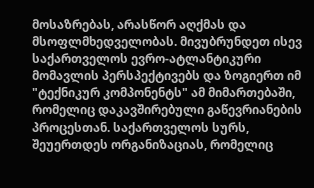მოსაზრებას, არასწორ აღქმას და მსოფლმხედველობას. მივუბრუნდეთ ისევ საქართველოს ევრო-ატლანტიკური მომავლის პერსპექტივებს და ზოგიერთ იმ "ტექნიკურ კომპონენტს" ამ მიმართებაში, რომელიც დაკავშირებული გაწევრიანების პროცესთან. საქართველოს სურს, შეუერთდეს ორგანიზაციას, რომელიც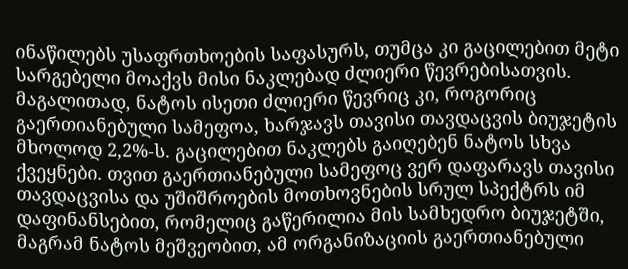ინაწილებს უსაფრთხოების საფასურს, თუმცა კი გაცილებით მეტი სარგებელი მოაქვს მისი ნაკლებად ძლიერი წევრებისათვის. მაგალითად, ნატოს ისეთი ძლიერი წევრიც კი, როგორიც გაერთიანებული სამეფოა, ხარჯავს თავისი თავდაცვის ბიუჯეტის მხოლოდ 2,2%-ს. გაცილებით ნაკლებს გაიღებენ ნატოს სხვა ქვეყნები. თვით გაერთიანებული სამეფოც ვერ დაფარავს თავისი თავდაცვისა და უშიშროების მოთხოვნების სრულ სპექტრს იმ დაფინანსებით, რომელიც გაწერილია მის სამხედრო ბიუჯეტში, მაგრამ ნატოს მეშვეობით, ამ ორგანიზაციის გაერთიანებული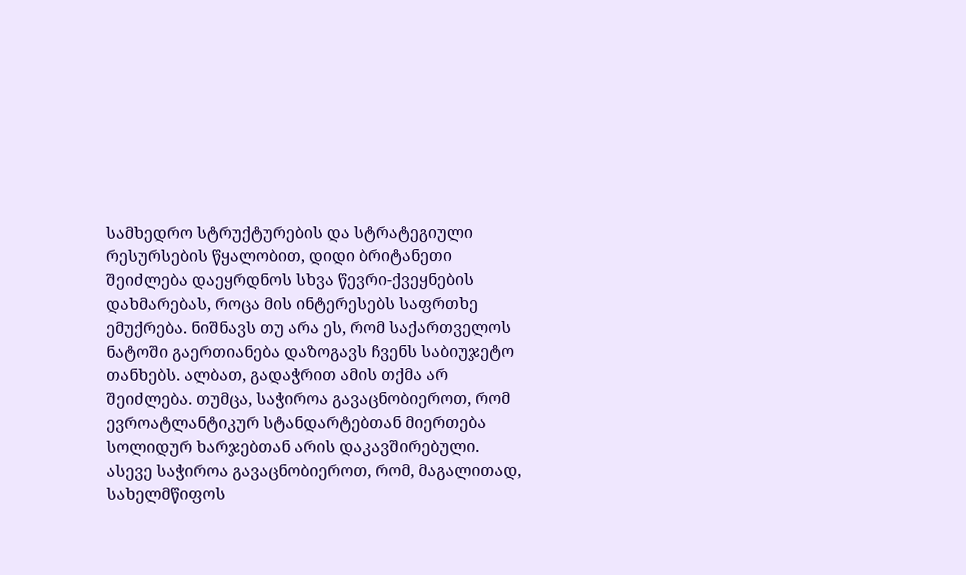სამხედრო სტრუქტურების და სტრატეგიული რესურსების წყალობით, დიდი ბრიტანეთი შეიძლება დაეყრდნოს სხვა წევრი-ქვეყნების დახმარებას, როცა მის ინტერესებს საფრთხე ემუქრება. ნიშნავს თუ არა ეს, რომ საქართველოს ნატოში გაერთიანება დაზოგავს ჩვენს საბიუჯეტო თანხებს. ალბათ, გადაჭრით ამის თქმა არ შეიძლება. თუმცა, საჭიროა გავაცნობიეროთ, რომ ევროატლანტიკურ სტანდარტებთან მიერთება სოლიდურ ხარჯებთან არის დაკავშირებული. ასევე საჭიროა გავაცნობიეროთ, რომ, მაგალითად, სახელმწიფოს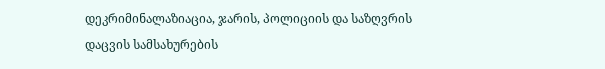დეკრიმინალაზიაცია, ჯარის, პოლიციის და საზღვრის დაცვის სამსახურების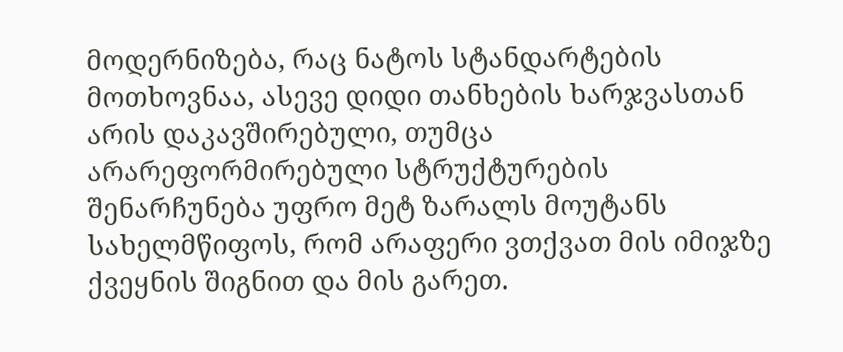მოდერნიზება, რაც ნატოს სტანდარტების მოთხოვნაა, ასევე დიდი თანხების ხარჯვასთან არის დაკავშირებული, თუმცა არარეფორმირებული სტრუქტურების შენარჩუნება უფრო მეტ ზარალს მოუტანს სახელმწიფოს, რომ არაფერი ვთქვათ მის იმიჯზე ქვეყნის შიგნით და მის გარეთ.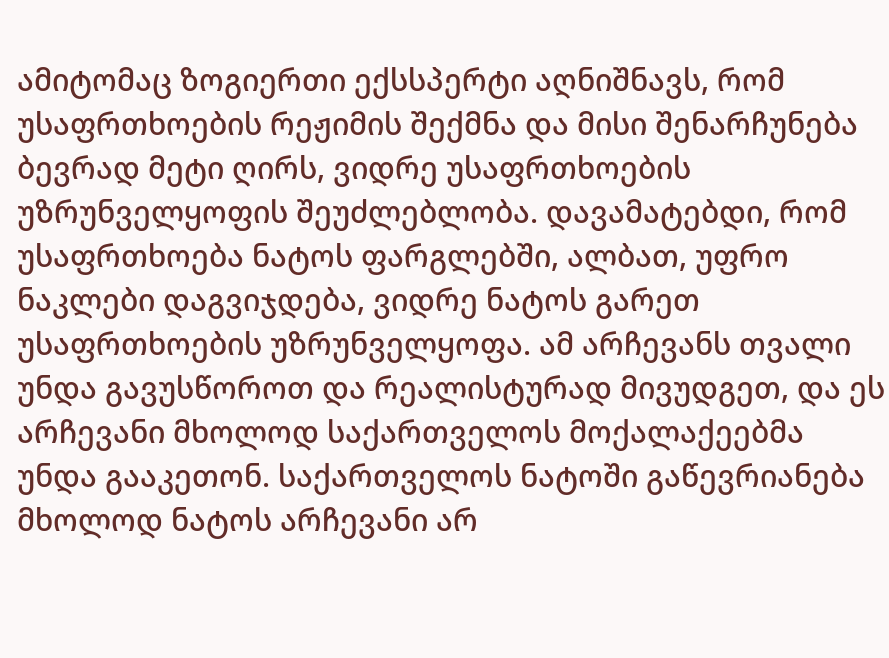ამიტომაც ზოგიერთი ექსსპერტი აღნიშნავს, რომ უსაფრთხოების რეჟიმის შექმნა და მისი შენარჩუნება ბევრად მეტი ღირს, ვიდრე უსაფრთხოების უზრუნველყოფის შეუძლებლობა. დავამატებდი, რომ უსაფრთხოება ნატოს ფარგლებში, ალბათ, უფრო ნაკლები დაგვიჯდება, ვიდრე ნატოს გარეთ უსაფრთხოების უზრუნველყოფა. ამ არჩევანს თვალი უნდა გავუსწოროთ და რეალისტურად მივუდგეთ, და ეს არჩევანი მხოლოდ საქართველოს მოქალაქეებმა უნდა გააკეთონ. საქართველოს ნატოში გაწევრიანება მხოლოდ ნატოს არჩევანი არ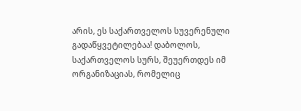არის, ეს საქართველოს სუვერენული გადაწყვეტილებაა! დაბოლოს, საქართველოს სურს, შეუერთდეს იმ ორგანიზაციას, რომელიც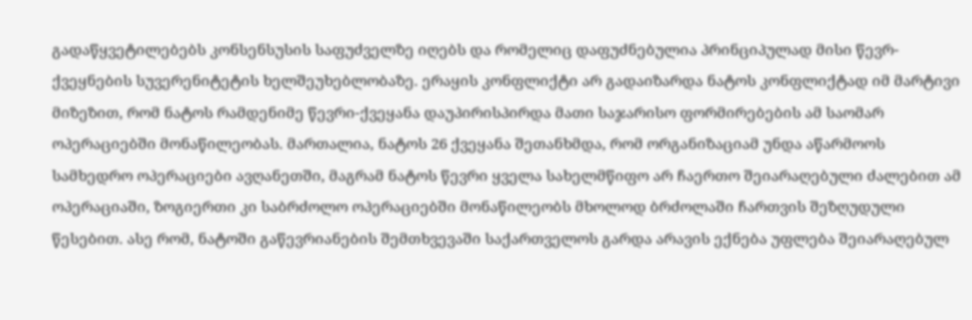გადაწყვეტილებებს კონსენსუსის საფუძველზე იღებს და რომელიც დაფუძნებულია პრინციპულად მისი წევრ-ქვეყნების სუვერენიტეტის ხელშეუხებლობაზე. ერაყის კონფლიქტი არ გადაიზარდა ნატოს კონფლიქტად იმ მარტივი მიზეზით, რომ ნატოს რამდენიმე წევრი-ქვეყანა დაუპირისპირდა მათი საჯარისო ფორმირებების ამ საომარ ოპერაციებში მონაწილეობას. მართალია, ნატოს 26 ქვეყანა შეთანხმდა, რომ ორგანიზაციამ უნდა აწარმოოს სამხედრო ოპერაციები ავღანეთში, მაგრამ ნატოს წევრი ყველა სახელმწიფო არ ჩაერთო შეიარაღებული ძალებით ამ ოპერაციაში, ზოგიერთი კი საბრძოლო ოპერაციებში მონაწილეობს მხოლოდ ბრძოლაში ჩართვის შეზღუდული წესებით. ასე რომ, ნატოში გაწევრიანების შემთხვევაში საქართველოს გარდა არავის ექნება უფლება შეიარაღებულ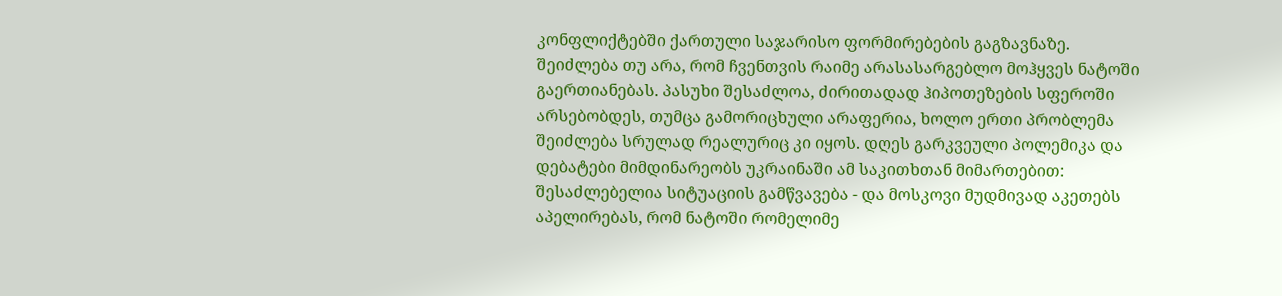კონფლიქტებში ქართული საჯარისო ფორმირებების გაგზავნაზე. შეიძლება თუ არა, რომ ჩვენთვის რაიმე არასასარგებლო მოჰყვეს ნატოში გაერთიანებას. პასუხი შესაძლოა, ძირითადად ჰიპოთეზების სფეროში არსებობდეს, თუმცა გამორიცხული არაფერია, ხოლო ერთი პრობლემა შეიძლება სრულად რეალურიც კი იყოს. დღეს გარკვეული პოლემიკა და დებატები მიმდინარეობს უკრაინაში ამ საკითხთან მიმართებით: შესაძლებელია სიტუაციის გამწვავება - და მოსკოვი მუდმივად აკეთებს აპელირებას, რომ ნატოში რომელიმე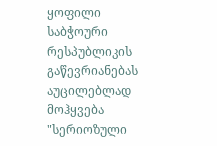ყოფილი საბჭოური რესპუბლიკის გაწევრიანებას აუცილებლად მოჰყვება "სერიოზული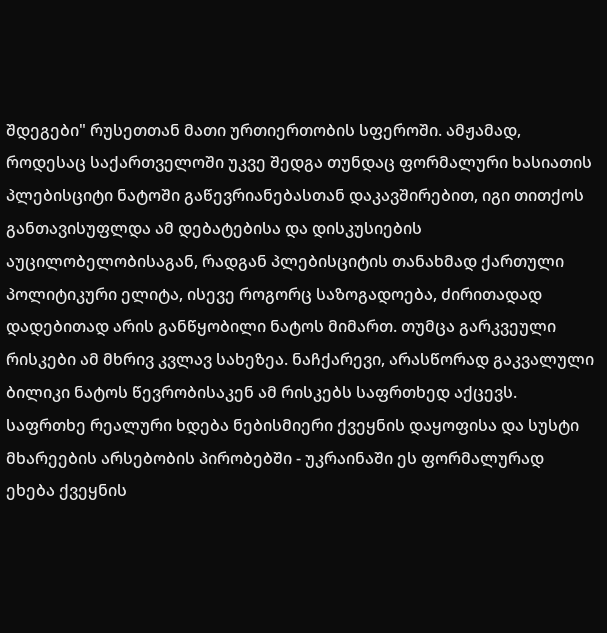შდეგები" რუსეთთან მათი ურთიერთობის სფეროში. ამჟამად, როდესაც საქართველოში უკვე შედგა თუნდაც ფორმალური ხასიათის პლებისციტი ნატოში გაწევრიანებასთან დაკავშირებით, იგი თითქოს განთავისუფლდა ამ დებატებისა და დისკუსიების აუცილობელობისაგან, რადგან პლებისციტის თანახმად ქართული პოლიტიკური ელიტა, ისევე როგორც საზოგადოება, ძირითადად დადებითად არის განწყობილი ნატოს მიმართ. თუმცა გარკვეული რისკები ამ მხრივ კვლავ სახეზეა. ნაჩქარევი, არასწორად გაკვალული ბილიკი ნატოს წევრობისაკენ ამ რისკებს საფრთხედ აქცევს. საფრთხე რეალური ხდება ნებისმიერი ქვეყნის დაყოფისა და სუსტი მხარეების არსებობის პირობებში - უკრაინაში ეს ფორმალურად ეხება ქვეყნის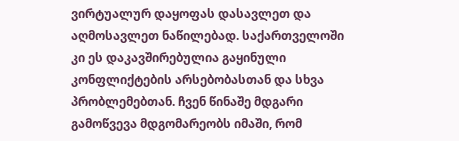ვირტუალურ დაყოფას დასავლეთ და აღმოსავლეთ ნაწილებად. საქართველოში კი ეს დაკავშირებულია გაყინული კონფლიქტების არსებობასთან და სხვა პრობლემებთან. ჩვენ წინაშე მდგარი გამოწვევა მდგომარეობს იმაში, რომ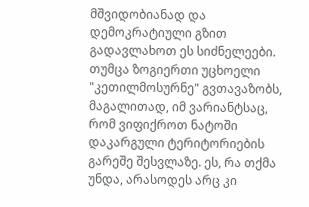მშვიდობიანად და დემოკრატიული გზით გადავლახოთ ეს სიძნელეები. თუმცა ზოგიერთი უცხოელი "კეთილმოსურნე" გვთავაზობს, მაგალითად, იმ ვარიანტსაც, რომ ვიფიქროთ ნატოში დაკარგული ტერიტორიების გარეშე შესვლაზე. ეს, რა თქმა უნდა, არასოდეს არც კი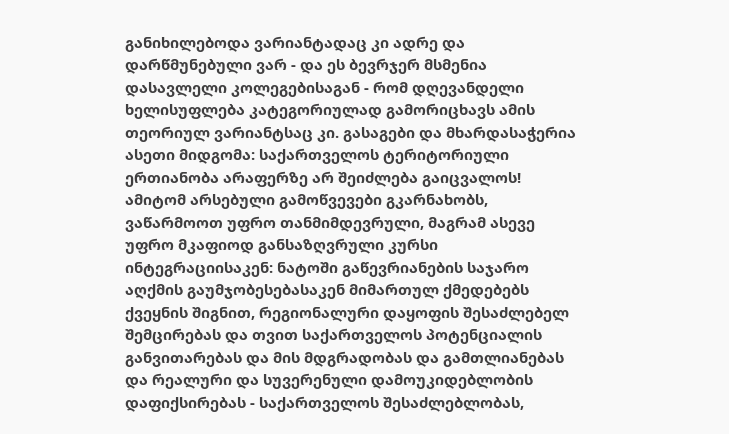განიხილებოდა ვარიანტადაც კი ადრე და დარწმუნებული ვარ - და ეს ბევრჯერ მსმენია დასავლელი კოლეგებისაგან - რომ დღევანდელი ხელისუფლება კატეგორიულად გამორიცხავს ამის თეორიულ ვარიანტსაც კი. გასაგები და მხარდასაჭერია ასეთი მიდგომა: საქართველოს ტერიტორიული ერთიანობა არაფერზე არ შეიძლება გაიცვალოს! ამიტომ არსებული გამოწვევები გკარნახობს, ვაწარმოოთ უფრო თანმიმდევრული, მაგრამ ასევე უფრო მკაფიოდ განსაზღვრული კურსი ინტეგრაციისაკენ: ნატოში გაწევრიანების საჯარო აღქმის გაუმჯობესებასაკენ მიმართულ ქმედებებს ქვეყნის შიგნით, რეგიონალური დაყოფის შესაძლებელ შემცირებას და თვით საქართველოს პოტენციალის განვითარებას და მის მდგრადობას და გამთლიანებას და რეალური და სუვერენული დამოუკიდებლობის დაფიქსირებას - საქართველოს შესაძლებლობას,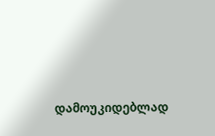დამოუკიდებლად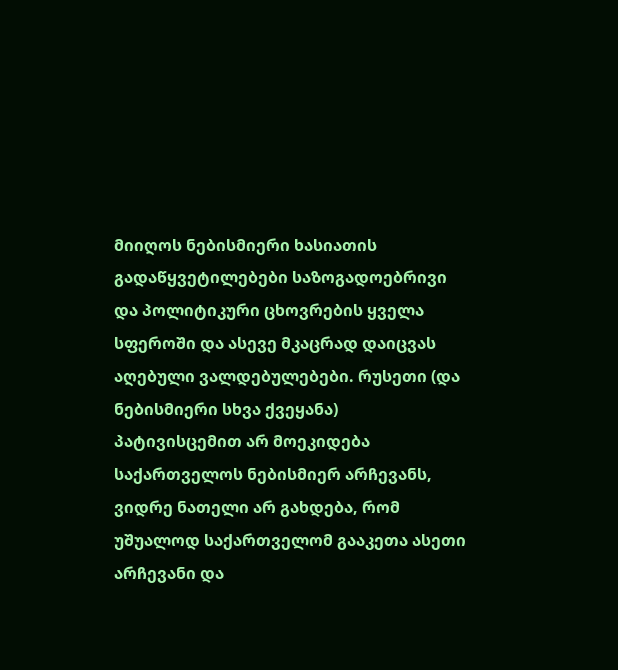მიიღოს ნებისმიერი ხასიათის გადაწყვეტილებები საზოგადოებრივი და პოლიტიკური ცხოვრების ყველა სფეროში და ასევე მკაცრად დაიცვას აღებული ვალდებულებები. რუსეთი (და ნებისმიერი სხვა ქვეყანა) პატივისცემით არ მოეკიდება საქართველოს ნებისმიერ არჩევანს, ვიდრე ნათელი არ გახდება, რომ უშუალოდ საქართველომ გააკეთა ასეთი არჩევანი და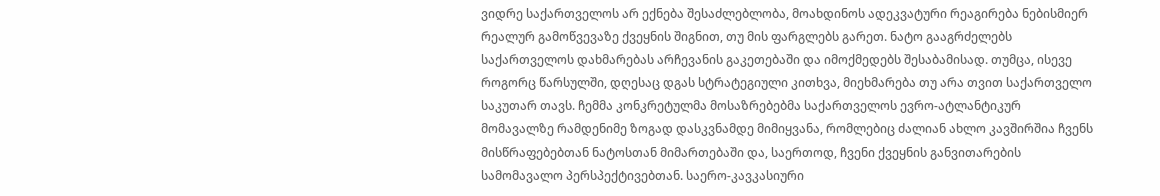ვიდრე საქართველოს არ ექნება შესაძლებლობა, მოახდინოს ადეკვატური რეაგირება ნებისმიერ რეალურ გამოწვევაზე ქვეყნის შიგნით, თუ მის ფარგლებს გარეთ. ნატო გააგრძელებს საქართველოს დახმარებას არჩევანის გაკეთებაში და იმოქმედებს შესაბამისად. თუმცა, ისევე როგორც წარსულში, დღესაც დგას სტრატეგიული კითხვა, მიეხმარება თუ არა თვით საქართველო საკუთარ თავს. ჩემმა კონკრეტულმა მოსაზრებებმა საქართველოს ევრო-ატლანტიკურ მომავალზე რამდენიმე ზოგად დასკვნამდე მიმიყვანა, რომლებიც ძალიან ახლო კავშირშია ჩვენს მისწრაფებებთან ნატოსთან მიმართებაში და, საერთოდ, ჩვენი ქვეყნის განვითარების სამომავალო პერსპექტივებთან. საერო-კავკასიური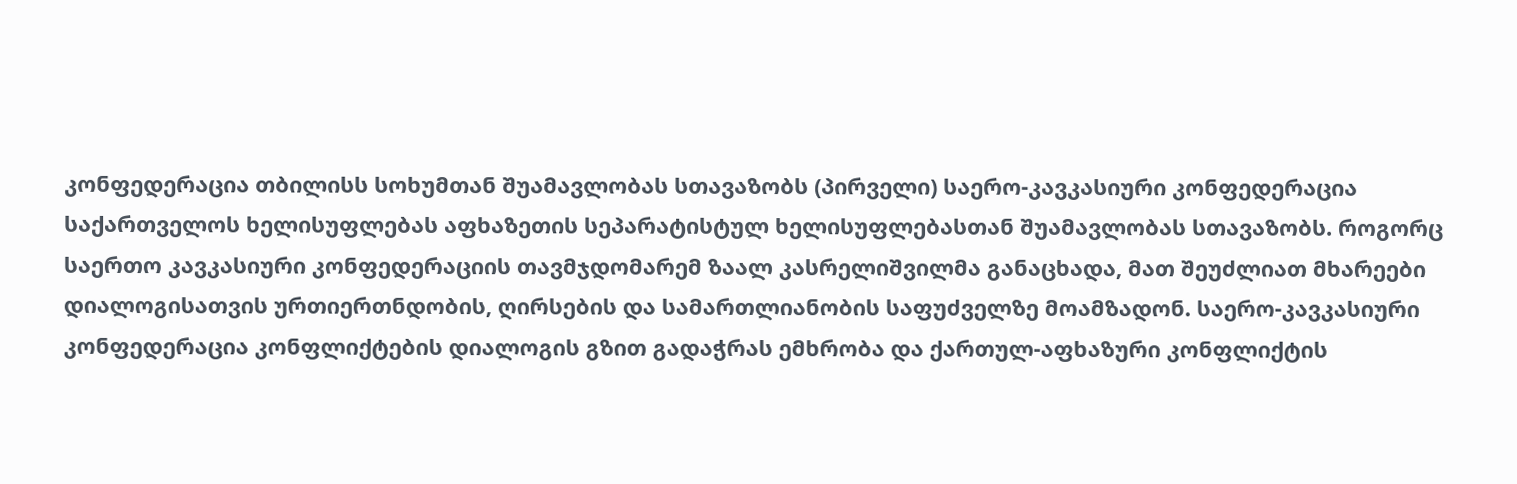კონფედერაცია თბილისს სოხუმთან შუამავლობას სთავაზობს (პირველი) საერო-კავკასიური კონფედერაცია საქართველოს ხელისუფლებას აფხაზეთის სეპარატისტულ ხელისუფლებასთან შუამავლობას სთავაზობს. როგორც საერთო კავკასიური კონფედერაციის თავმჯდომარემ ზაალ კასრელიშვილმა განაცხადა, მათ შეუძლიათ მხარეები დიალოგისათვის ურთიერთნდობის, ღირსების და სამართლიანობის საფუძველზე მოამზადონ. საერო-კავკასიური კონფედერაცია კონფლიქტების დიალოგის გზით გადაჭრას ემხრობა და ქართულ-აფხაზური კონფლიქტის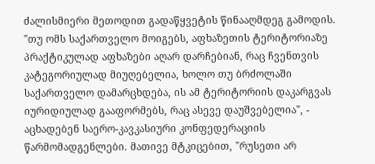ძალისმიერი მეთოდით გადაწყვეტის წინააღმდეგ გამოდის. "თუ ომს საქართველო მოიგებს, აფხაზეთის ტერიტორიაზე პრაქტიკულად აფხაზები აღარ დარჩებიან, რაც ჩვენთვის კატეგორიულად მიუღებელია, ხოლო თუ ბრძოლაში საქართველო დამარცხდება, ის ამ ტერიტორიის დაკარგვას იურიდიულად გააფორმებს, რაც ასევე დაუშვებელია", - აცხადებენ საერო-კავკასიური კონფედერაციის წარმომადგენლები. მათივე მტკიცებით, "რუსეთი არ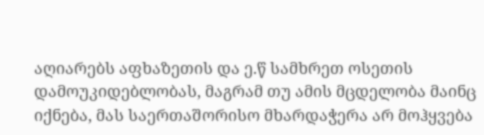აღიარებს აფხაზეთის და ე.წ სამხრეთ ოსეთის დამოუკიდებლობას, მაგრამ თუ ამის მცდელობა მაინც იქნება, მას საერთაშორისო მხარდაჭერა არ მოჰყვება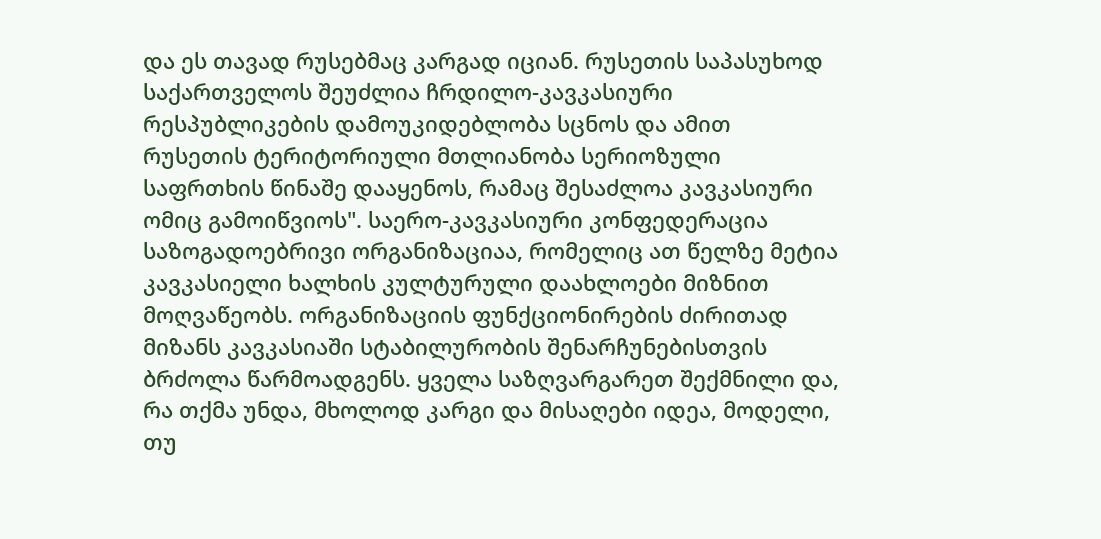და ეს თავად რუსებმაც კარგად იციან. რუსეთის საპასუხოდ საქართველოს შეუძლია ჩრდილო-კავკასიური რესპუბლიკების დამოუკიდებლობა სცნოს და ამით რუსეთის ტერიტორიული მთლიანობა სერიოზული საფრთხის წინაშე დააყენოს, რამაც შესაძლოა კავკასიური ომიც გამოიწვიოს". საერო-კავკასიური კონფედერაცია საზოგადოებრივი ორგანიზაციაა, რომელიც ათ წელზე მეტია კავკასიელი ხალხის კულტურული დაახლოები მიზნით მოღვაწეობს. ორგანიზაციის ფუნქციონირების ძირითად მიზანს კავკასიაში სტაბილურობის შენარჩუნებისთვის ბრძოლა წარმოადგენს. ყველა საზღვარგარეთ შექმნილი და, რა თქმა უნდა, მხოლოდ კარგი და მისაღები იდეა, მოდელი, თუ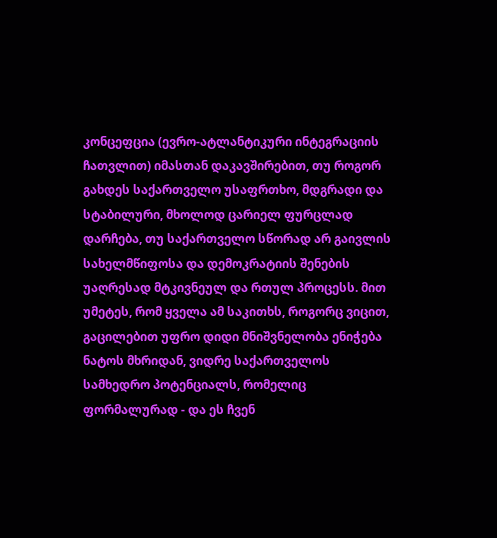კონცეფცია (ევრო-ატლანტიკური ინტეგრაციის ჩათვლით) იმასთან დაკავშირებით, თუ როგორ გახდეს საქართველო უსაფრთხო, მდგრადი და სტაბილური, მხოლოდ ცარიელ ფურცლად დარჩება, თუ საქართველო სწორად არ გაივლის სახელმწიფოსა და დემოკრატიის შენების უაღრესად მტკივნეულ და რთულ პროცესს. მით უმეტეს, რომ ყველა ამ საკითხს, როგორც ვიცით, გაცილებით უფრო დიდი მნიშვნელობა ენიჭება ნატოს მხრიდან, ვიდრე საქართველოს სამხედრო პოტენციალს, რომელიც ფორმალურად - და ეს ჩვენ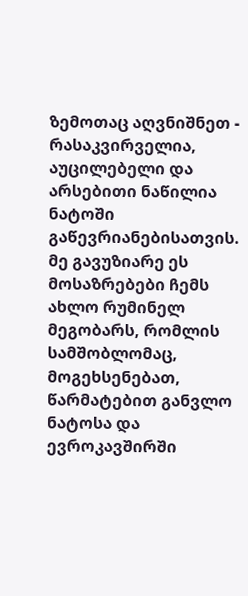ზემოთაც აღვნიშნეთ - რასაკვირველია, აუცილებელი და არსებითი ნაწილია ნატოში გაწევრიანებისათვის. მე გავუზიარე ეს მოსაზრებები ჩემს ახლო რუმინელ მეგობარს, რომლის სამშობლომაც, მოგეხსენებათ, წარმატებით განვლო ნატოსა და ევროკავშირში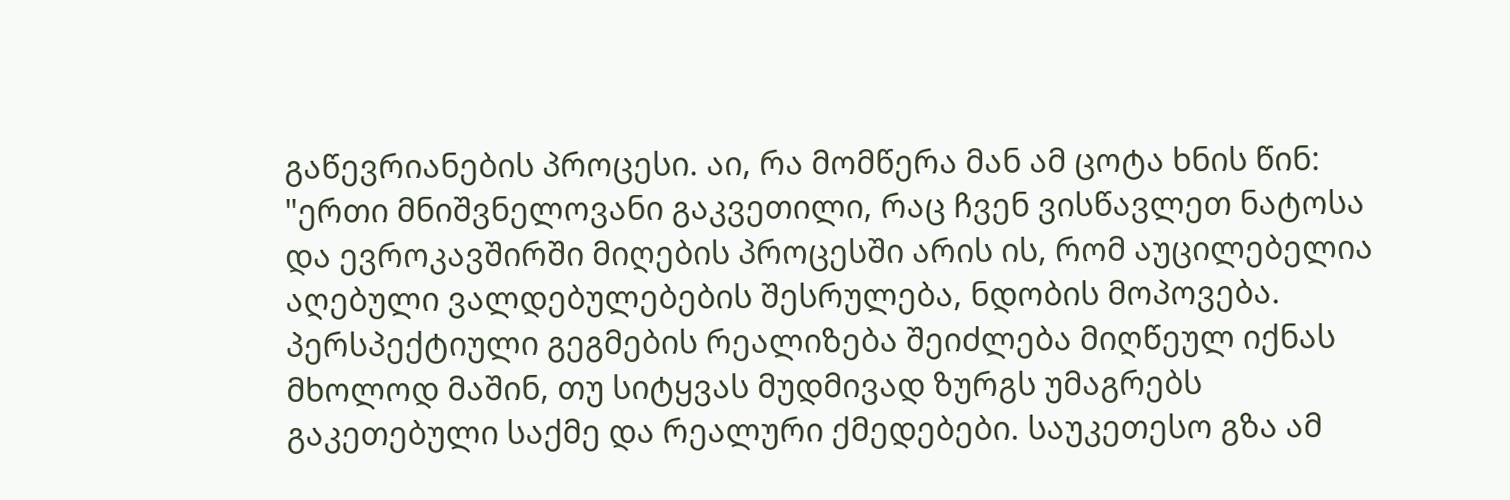გაწევრიანების პროცესი. აი, რა მომწერა მან ამ ცოტა ხნის წინ: "ერთი მნიშვნელოვანი გაკვეთილი, რაც ჩვენ ვისწავლეთ ნატოსა და ევროკავშირში მიღების პროცესში არის ის, რომ აუცილებელია აღებული ვალდებულებების შესრულება, ნდობის მოპოვება. პერსპექტიული გეგმების რეალიზება შეიძლება მიღწეულ იქნას მხოლოდ მაშინ, თუ სიტყვას მუდმივად ზურგს უმაგრებს გაკეთებული საქმე და რეალური ქმედებები. საუკეთესო გზა ამ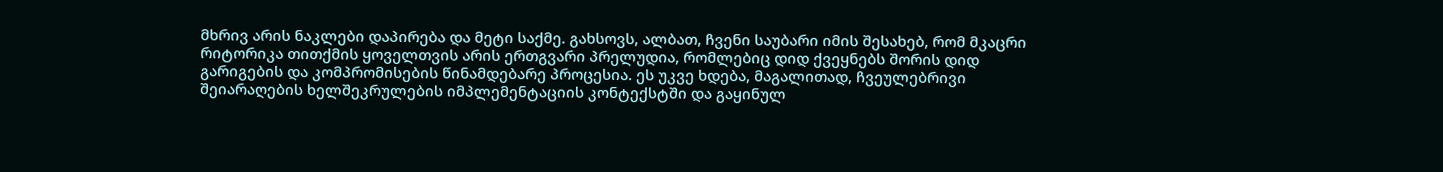მხრივ არის ნაკლები დაპირება და მეტი საქმე. გახსოვს, ალბათ, ჩვენი საუბარი იმის შესახებ, რომ მკაცრი რიტორიკა თითქმის ყოველთვის არის ერთგვარი პრელუდია, რომლებიც დიდ ქვეყნებს შორის დიდ გარიგების და კომპრომისების წინამდებარე პროცესია. ეს უკვე ხდება, მაგალითად, ჩვეულებრივი შეიარაღების ხელშეკრულების იმპლემენტაციის კონტექსტში და გაყინულ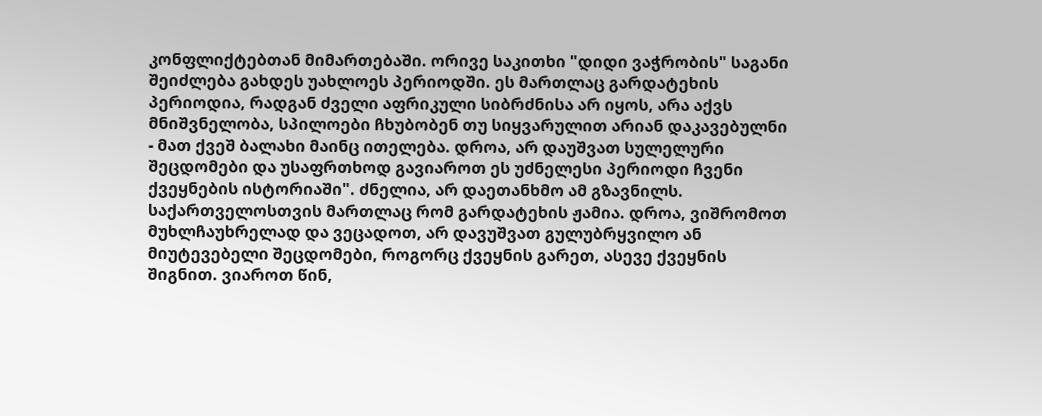კონფლიქტებთან მიმართებაში. ორივე საკითხი "დიდი ვაჭრობის" საგანი შეიძლება გახდეს უახლოეს პერიოდში. ეს მართლაც გარდატეხის პერიოდია, რადგან ძველი აფრიკული სიბრძნისა არ იყოს, არა აქვს მნიშვნელობა, სპილოები ჩხუბობენ თუ სიყვარულით არიან დაკავებულნი - მათ ქვეშ ბალახი მაინც ითელება. დროა, არ დაუშვათ სულელური შეცდომები და უსაფრთხოდ გავიაროთ ეს უძნელესი პერიოდი ჩვენი ქვეყნების ისტორიაში". ძნელია, არ დაეთანხმო ამ გზავნილს. საქართველოსთვის მართლაც რომ გარდატეხის ჟამია. დროა, ვიშრომოთ მუხლჩაუხრელად და ვეცადოთ, არ დავუშვათ გულუბრყვილო ან მიუტევებელი შეცდომები, როგორც ქვეყნის გარეთ, ასევე ქვეყნის შიგნით. ვიაროთ წინ,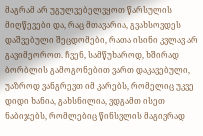მაგრამ არ უგულვებელვყოთ წარსულის მიღწევები და, რაც მთავარია, გვახსოვდეს დაშვებული შეცდომები, რათა ისინი კვლავ არ გავიმეოროთ. ჩვენ, სამწუხაროდ, ხშირად ბორბლის გამოგონებით ვართ დაკავებული, უაზროდ ვანგრევთ იმ კარებს, რომელიც უკვე დიდი ხანია, გახსნილია, ვდგამთ ისეთ ნაბიჯებს, რომლებიც წინსვლის მაგივრად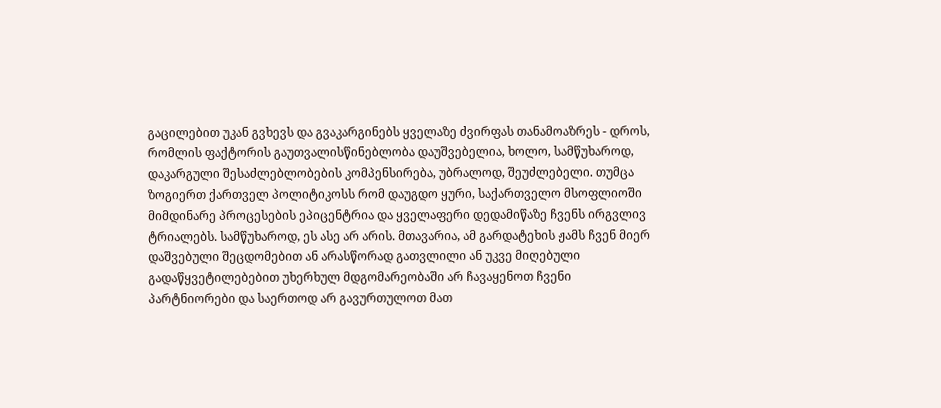გაცილებით უკან გვხევს და გვაკარგინებს ყველაზე ძვირფას თანამოაზრეს - დროს, რომლის ფაქტორის გაუთვალისწინებლობა დაუშვებელია, ხოლო, სამწუხაროდ, დაკარგული შესაძლებლობების კომპენსირება, უბრალოდ, შეუძლებელი. თუმცა ზოგიერთ ქართველ პოლიტიკოსს რომ დაუგდო ყური, საქართველო მსოფლიოში მიმდინარე პროცესების ეპიცენტრია და ყველაფერი დედამიწაზე ჩვენს ირგვლივ ტრიალებს. სამწუხაროდ, ეს ასე არ არის. მთავარია, ამ გარდატეხის ჟამს ჩვენ მიერ დაშვებული შეცდომებით ან არასწორად გათვლილი ან უკვე მიღებული გადაწყვეტილებებით უხერხულ მდგომარეობაში არ ჩავაყენოთ ჩვენი პარტნიორები და საერთოდ არ გავურთულოთ მათ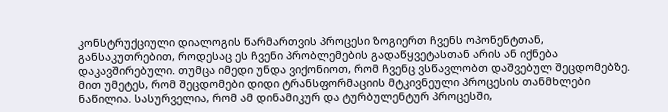კონსტრუქციული დიალოგის წარმართვის პროცესი ზოგიერთ ჩვენს ოპონენტთან, განსაკუთრებით, როდესაც ეს ჩვენი პრობლემების გადაწყვეტასთან არის ან იქნება დაკავშირებული. თუმცა იმედი უნდა ვიქონიოთ, რომ ჩვენც ვსწავლობთ დაშვებულ შეცდომებზე. მით უმეტეს, რომ შეცდომები დიდი ტრანსფორმაციის მტკივნეული პროცესის თანმხლები ნაწილია. სასურველია, რომ ამ დინამიკურ და ტურბულენტურ პროცესში,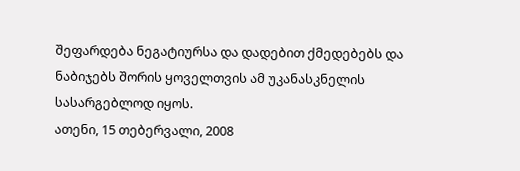შეფარდება ნეგატიურსა და დადებით ქმედებებს და ნაბიჯებს შორის ყოველთვის ამ უკანასკნელის სასარგებლოდ იყოს.
ათენი, 15 თებერვალი, 2008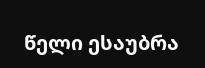წელი ესაუბრა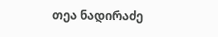თეა ნადირაძე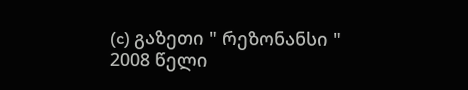(c) გაზეთი " რეზონანსი "
2008 წელი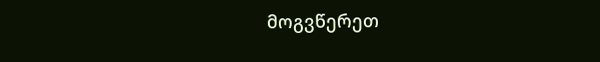მოგვწერეთ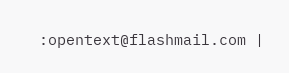:opentext@flashmail.com |